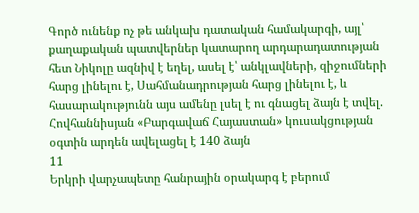Գործ ունենք ոչ թե անկախ դատական համակարգի, այլ՝ քաղաքական պատվերներ կատարող արդարադատության հետ Նիկոլը ազնիվ է եղել, ասել է՝ անկլավների, զիջումների հարց լինելու է, Սահմանադրության հարց լինելու է, և հասարակությունն այս ամենը լսել է ու գնացել ձայն է տվել. Հովհաննիսյան «Բարգավաճ Հայաստան» կուսակցության օգտին արդեն ավելացել է 140 ձայն
11
Երկրի վարչապետը հանրային օրակարգ է բերում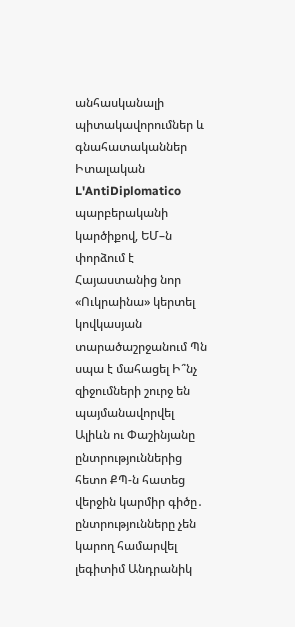անհասկանալի պիտակավորումներ և գնահատականներ Իտալական L'AntiDiplomatico պարբերականի կարծիքով, ԵՄ–ն փորձում է Հայաստանից նոր «Ուկրաինա» կերտել կովկասյան տարածաշրջանում Պն սպա է մահացել Ի՞նչ զիջումների շուրջ են պայմանավորվել Ալիևն ու Փաշինյանը ընտրություններից հետո ՔՊ-ն հատեց վերջին կարմիր գիծը․ ընտրությունները չեն կարող համարվել լեգիտիմ Անդրանիկ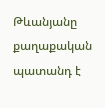Թևանյանը քաղաքական պատանդ է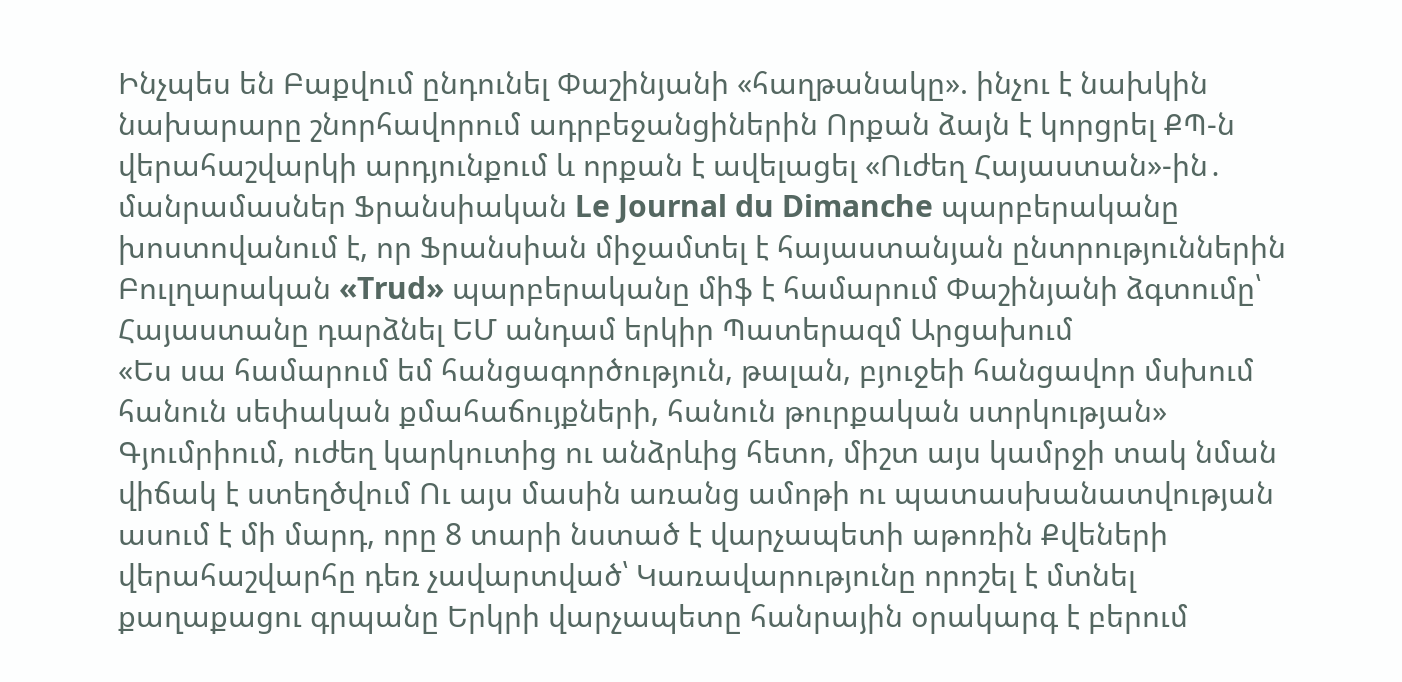Ինչպես են Բաքվում ընդունել Փաշինյանի «հաղթանակը». ինչու է նախկին նախարարը շնորհավորում ադրբեջանցիներին Որքան ձայն է կորցրել ՔՊ-ն վերահաշվարկի արդյունքում և որքան է ավելացել «Ուժեղ Հայաստան»-ին․ մանրամասներ Ֆրանսիական Le Journal du Dimanche պարբերականը խոստովանում է, որ Ֆրանսիան միջամտել է հայաստանյան ընտրություններին Բուլղարական «Trud» պարբերականը միֆ է համարում Փաշինյանի ձգտումը՝ Հայաստանը դարձնել ԵՄ անդամ երկիր Պատերազմ Արցախում
«Ես սա համարում եմ հանցագործություն, թալան, բյուջեի հանցավոր մսխում հանուն սեփական քմահաճույքների, հանուն թուրքական ստրկության» Գյումրիում, ուժեղ կարկուտից ու անձրևից հետո, միշտ այս կամրջի տակ նման վիճակ է ստեղծվում Ու այս մասին առանց ամոթի ու պատասխանատվության ասում է մի մարդ, որը 8 տարի նստած է վարչապետի աթոռին Քվեների վերահաշվարհը դեռ չավարտված՝ Կառավարությունը որոշել է մտնել քաղաքացու գրպանը Երկրի վարչապետը հանրային օրակարգ է բերում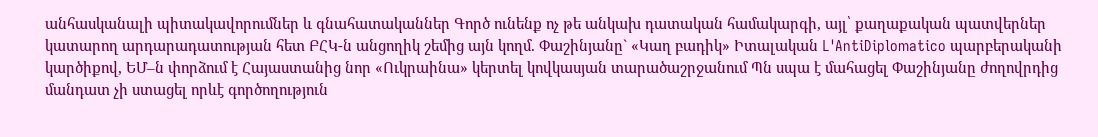անհասկանալի պիտակավորումներ և գնահատականներ Գործ ունենք ոչ թե անկախ դատական համակարգի, այլ՝ քաղաքական պատվերներ կատարող արդարադատության հետ ԲՀԿ-ն անցողիկ շեմից այն կողմ. Փաշինյանը` «Կաղ բադիկ» Իտալական L'AntiDiplomatico պարբերականի կարծիքով, ԵՄ–ն փորձում է Հայաստանից նոր «Ուկրաինա» կերտել կովկասյան տարածաշրջանում Պն սպա է մահացել Փաշինյանը ժողովրդից մանդատ չի ստացել որևէ գործողություն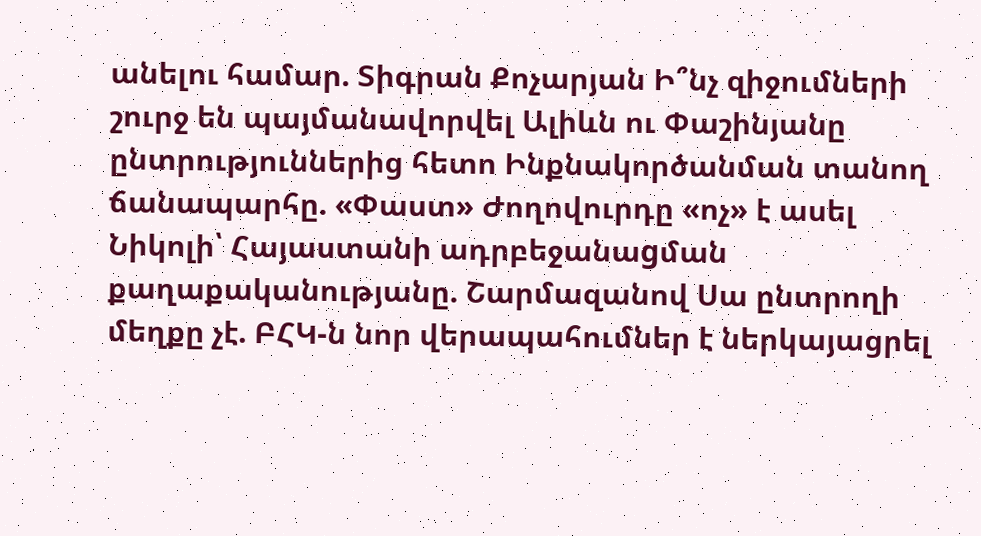անելու համար. Տիգրան Քոչարյան Ի՞նչ զիջումների շուրջ են պայմանավորվել Ալիևն ու Փաշինյանը ընտրություններից հետո Ինքնակործանման տանող ճանապարհը. «Փաստ» Ժողովուրդը «ոչ» է ասել Նիկոլի՝ Հայաստանի ադրբեջանաgման քաղաքականությանը. Շարմազանով Սա ընտրողի մեղքը չէ. ԲՀԿ-ն նոր վերապահումներ է ներկայացրել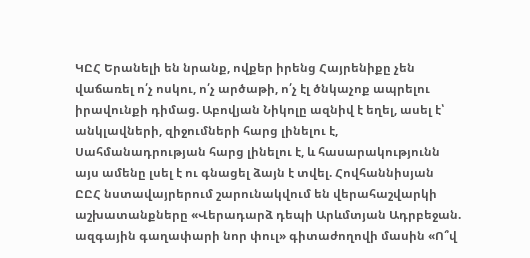ԿԸՀ Երանելի են նրանք, ովքեր իրենց Հայրենիքը չեն վաճառել ո՛չ ոսկու, ո՛չ արծաթի, ո՛չ էլ ծնկաչոք ապրելու իրավունքի դիմաց. Աբովյան Նիկոլը ազնիվ է եղել, ասել է՝ անկլավների, զիջումների հարց լինելու է, Սահմանադրության հարց լինելու է, և հասարակությունն այս ամենը լսել է ու գնացել ձայն է տվել. Հովհաննիսյան ԸԸՀ նստավայրերում շարունակվում են վերահաշվարկի աշխատանքները «Վերադարձ դեպի Արևմտյան Ադրբեջան. ազգային գաղափարի նոր փուլ» գիտաժողովի մասին «Ո՞վ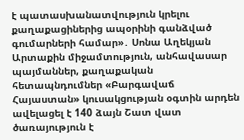է պատասխանատվություն կրելու քաղաքացիներից ապօրինի գանձված գումարների համար»․ Սոնա Աղեկյան Արտաքին միջամտություն, անհավասար պայմաններ, քաղաքական հետապնդումներ «Բարգավաճ Հայաստան» կուսակցության օգտին արդեն ավելացել է 140 ձայն Շատ վատ ծառայություն է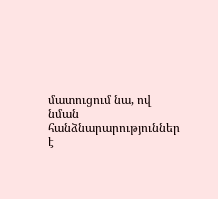մատուցում նա, ով նման հանձնարարություններ է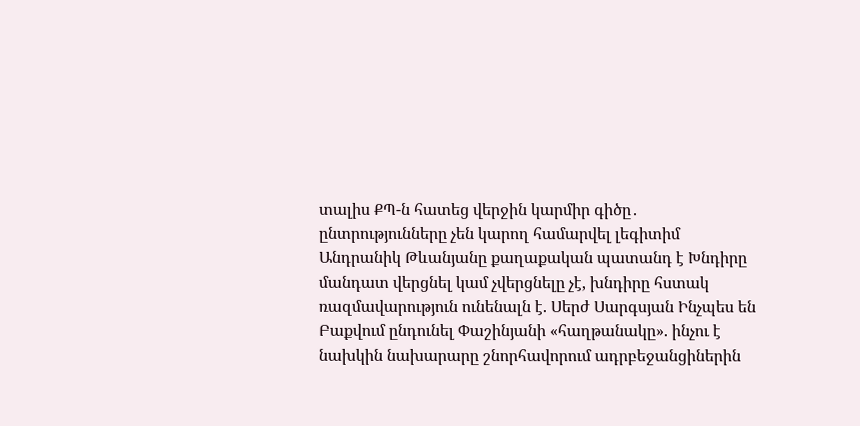տալիս ՔՊ-ն հատեց վերջին կարմիր գիծը․ ընտրությունները չեն կարող համարվել լեգիտիմ Անդրանիկ Թևանյանը քաղաքական պատանդ է Խնդիրը մանդատ վերցնել կամ չվերցնելը չէ, խնդիրը հստակ ռազմավարություն ունենալն է. Սերժ Սարգսյան Ինչպես են Բաքվում ընդունել Փաշինյանի «հաղթանակը». ինչու է նախկին նախարարը շնորհավորում ադրբեջանցիներին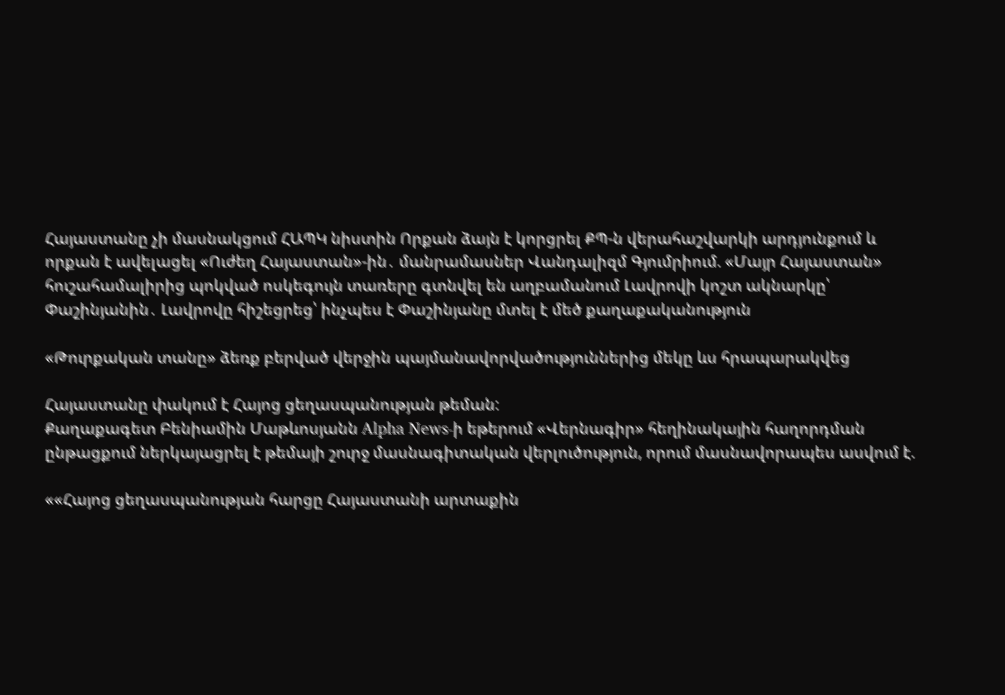Հայաստանը չի մասնակցում ՀԱՊԿ նիստին Որքան ձայն է կորցրել ՔՊ-ն վերահաշվարկի արդյունքում և որքան է ավելացել «Ուժեղ Հայաստան»-ին․ մանրամասներ Վանդալիզմ Գյումրիում. «Մայր Հայաստան» հուշահամալիրից պոկված ոսկեգույն տառերը գտնվել են աղբամանում Լավրովի կոշտ ակնարկը՝ Փաշինյանին․ Լավրովը հիշեցրեց՝ ինչպես է Փաշինյանը մտել է մեծ քաղաքականություն

«Թուրքական տանը» ձեռք բերված վերջին պայմանավորվածություններից մեկը ևս հրապարակվեց

Հայաստանը փակում է Հայոց ցեղասպանության թեման:
Քաղաքագետ Բենիամին Մաթևոսյանն Alpha News-ի եթերում «Վերնագիր» հեղինակային հաղորդման ընթացքում ներկայացրել է թեմայի շուրջ մասնագիտական վերլուծություն, որում մասնավորապես ասվում է.

««Հայոց ցեղասպանության հարցը Հայաստանի արտաքին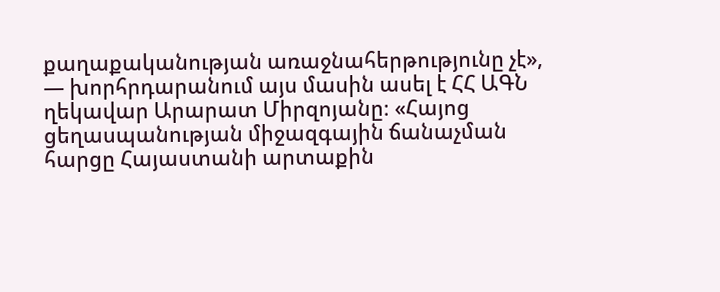քաղաքականության առաջնահերթությունը չէ», — խորհրդարանում այս մասին ասել է ՀՀ ԱԳՆ ղեկավար Արարատ Միրզոյանը։ «Հայոց ցեղասպանության միջազգային ճանաչման հարցը Հայաստանի արտաքին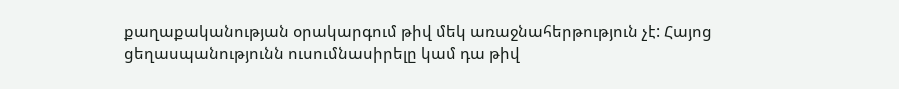քաղաքականության օրակարգում թիվ մեկ առաջնահերթություն չէ: Հայոց ցեղասպանությունն ուսումնասիրելը կամ դա թիվ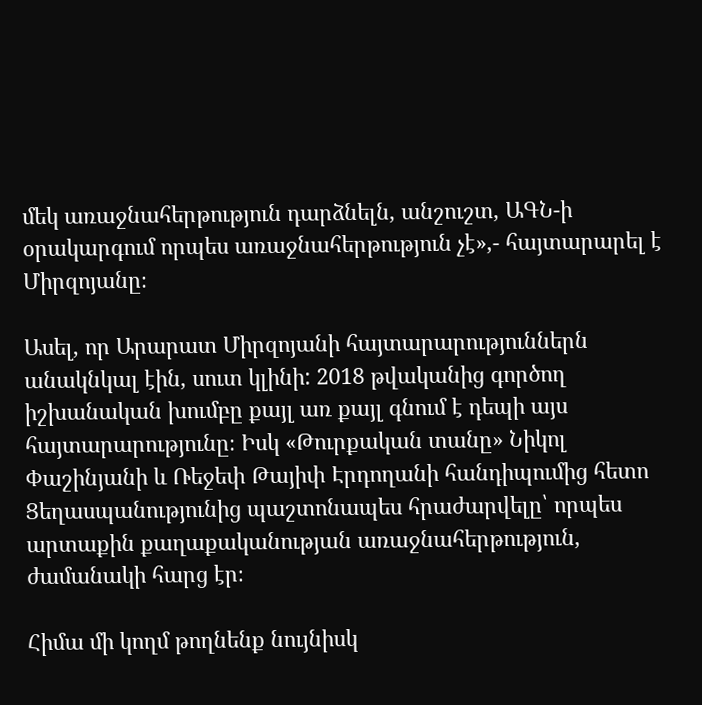մեկ առաջնահերթություն դարձնելն, անշուշտ, ԱԳՆ-ի օրակարգում որպես առաջնահերթություն չէ»,- հայտարարել է Միրզոյանը։

Ասել, որ Արարատ Միրզոյանի հայտարարություններն անակնկալ էին, սուտ կլինի: 2018 թվականից գործող իշխանական խումբը քայլ առ քայլ գնում է դեպի այս հայտարարությունը։ Իսկ «Թուրքական տանը» Նիկոլ Փաշինյանի և Ռեջեփ Թայիփ Էրդողանի հանդիպումից հետո Ցեղասպանությունից պաշտոնապես հրաժարվելը՝ որպես արտաքին քաղաքականության առաջնահերթություն, ժամանակի հարց էր։

Հիմա մի կողմ թողնենք նույնիսկ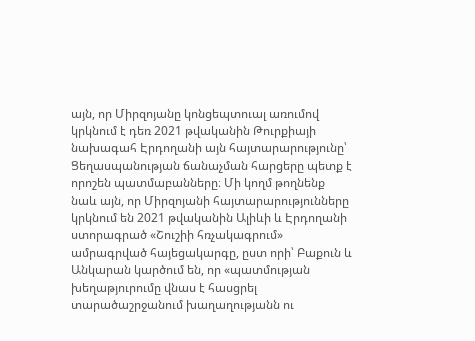այն, որ Միրզոյանը կոնցեպտուալ առումով կրկնում է դեռ 2021 թվականին Թուրքիայի նախագահ Էրդողանի այն հայտարարությունը՝ Ցեղասպանության ճանաչման հարցերը պետք է որոշեն պատմաբանները։ Մի կողմ թողնենք նաև այն, որ Միրզոյանի հայտարարությունները կրկնում են 2021 թվականին Ալիևի և Էրդողանի ստորագրած «Շուշիի հռչակագրում» ամրագրված հայեցակարգը, ըստ որի՝ Բաքուն և Անկարան կարծում են, որ «պատմության խեղաթյուրումը վնաս է հասցրել տարածաշրջանում խաղաղությանն ու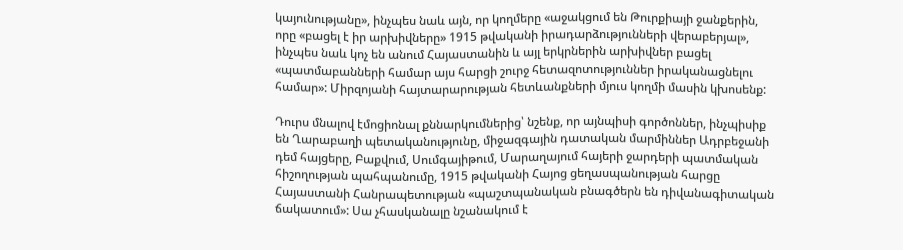կայունությանը», ինչպես նաև այն, որ կողմերը «աջակցում են Թուրքիայի ջանքերին, որը «բացել է իր արխիվները» 1915 թվականի իրադարձությունների վերաբերյալ», ինչպես նաև կոչ են անում Հայաստանին և այլ երկրներին արխիվներ բացել «պատմաբանների համար այս հարցի շուրջ հետազոտություններ իրականացնելու համար»: Միրզոյանի հայտարարության հետևանքների մյուս կողմի մասին կխոսենք:

Դուրս մնալով էմոցիոնալ քննարկումներից՝ նշենք, որ այնպիսի գործոններ, ինչպիսիք են Ղարաբաղի պետականությունը, միջազգային դատական մարմիններ Ադրբեջանի դեմ հայցերը, Բաքվում, Սումգայիթում, Մարաղայում հայերի ջարդերի պատմական հիշողության պահպանումը, 1915 թվականի Հայոց ցեղասպանության հարցը Հայաստանի Հանրապետության «պաշտպանական բնագծերն են դիվանագիտական ճակատում»: Սա չհասկանալը նշանակում է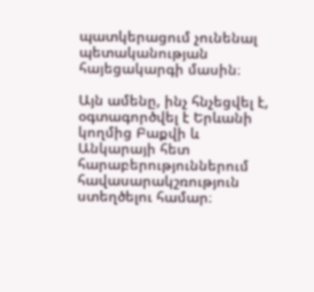պատկերացում չունենալ պետականության հայեցակարգի մասին։

Այն ամենը, ինչ հնչեցվել է, օգտագործվել է Երևանի կողմից Բաքվի և Անկարայի հետ հարաբերություններում հավասարակշռություն ստեղծելու համար։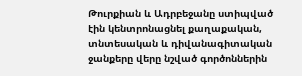Թուրքիան և Ադրբեջանը ստիպված էին կենտրոնացնել քաղաքական, տնտեսական և դիվանագիտական ջանքերը վերը նշված գործոններին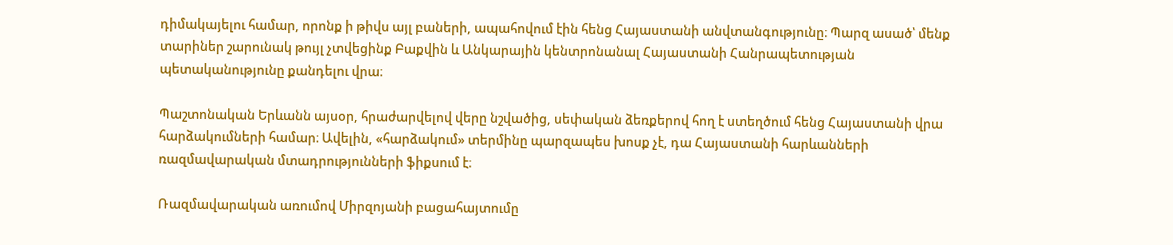դիմակայելու համար, որոնք ի թիվս այլ բաների, ապահովում էին հենց Հայաստանի անվտանգությունը։ Պարզ ասած՝ մենք տարիներ շարունակ թույլ չտվեցինք Բաքվին և Անկարային կենտրոնանալ Հայաստանի Հանրապետության պետականությունը քանդելու վրա։

Պաշտոնական Երևանն այսօր, հրաժարվելով վերը նշվածից, սեփական ձեռքերով հող է ստեղծում հենց Հայաստանի վրա հարձակումների համար։ Ավելին, «հարձակում» տերմինը պարզապես խոսք չէ, դա Հայաստանի հարևանների ռազմավարական մտադրությունների ֆիքսում է։

Ռազմավարական առումով Միրզոյանի բացահայտումը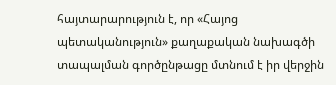հայտարարություն է, որ «Հայոց պետականություն» քաղաքական նախագծի տապալման գործընթացը մտնում է իր վերջին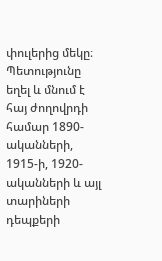փուլերից մեկը։ Պետությունը եղել և մնում է հայ ժողովրդի համար 1890-ականների, 1915-ի, 1920-ականների և այլ տարիների դեպքերի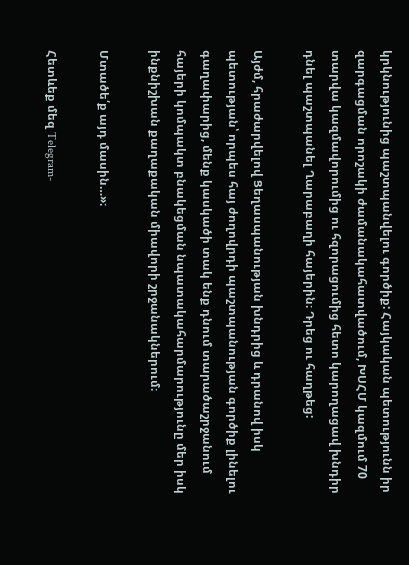կրկնությունից պաշտպանվելու գործիք: Հայկական պետությունն իր զարգացման որոշակի ժամանակահատվածում, ԽՍՀՄ կազմում 70 տարվա կազմավորումից ու հզորացումից հետո կարողացավ խնդիր դնել պաշտպանել Ղարաբաղի հայերին։ Դրեց ու հաղթեց:

Այժմ, հրաժարվելով Ցեղասպանության խնդրից և դրանով իսկ պետության՝ որպես հայ ժողովրդի պաշտպանության գործիք լինելու գաղափարից, մենք կասկածի տակ ենք դնում տարածաշրջանում հայերի կոմպակտ բնակեցման նպատակահարմարությունը մեր իսկ ինքնիշխան քաղաքական միավորի շրջանակներում։

Մտածե՛ք այդ մասին…»։

Հետևեք մեզ Telegram-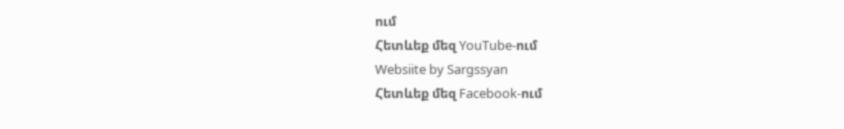ում
Հետևեք մեզ YouTube-ում
Websiite by Sargssyan
Հետևեք մեզ Facebook-ում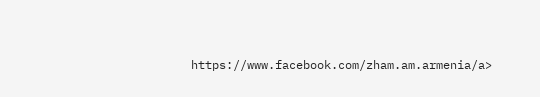https://www.facebook.com/zham.am.armenia/a>